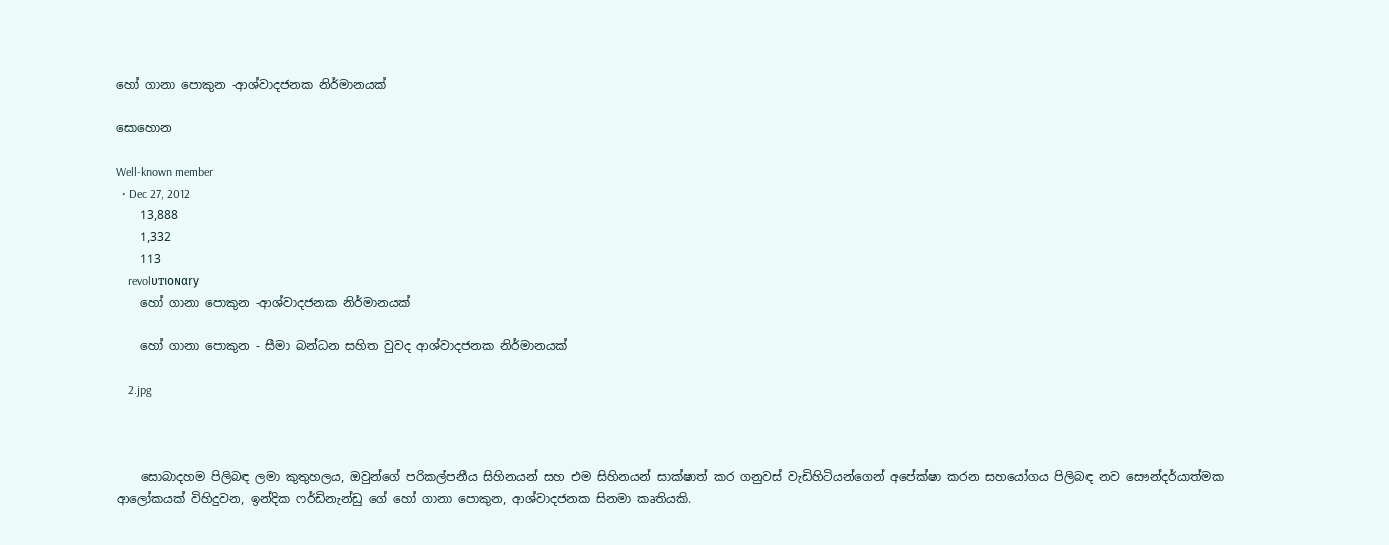හෝ ගානා පොකුන -ආශ්වාදජනක නිර්මානයක්

සොහොන

Well-known member
  • Dec 27, 2012
    13,888
    1,332
    113
    revolυтιoɴαry
    හෝ ගානා පොකුන -ආශ්වාදජනක නිර්මානයක්

    හෝ ගානා පොකුන - සීමා බන්ධන සහිත වුවද ආශ්වාදජනක නිර්මානයක්

    2.jpg



    සොබාදහම පිලිබඳ ලමා කුතුහලය, ඔවුන්ගේ පරිකල්පනීය සිහිනයන් සහ එම සිහිනයන් සාක්ෂාත් කර ගනුවස් වැඩිහිටියන්ගෙන් අපේක්ෂා කරන සහයෝගය පිලිබඳ නව සෞන්දර්යාත්මක ආලෝකයක් විහිදුවන, ඉන්දික ෆර්ඩිනැන්ඩු ගේ හෝ ගානා පොකුන, ආශ්වාදජනක සිනමා කෘතියකි.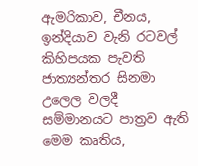ඇමරිකාව, චීනය, ඉන්දියාව වැනි රටවල් කිහිපයක පැවති ජාත්‍යන්තර සිනමා උලෙල වලදී සම්මානයට පාත්‍රව ඇති මෙම කෘතිය,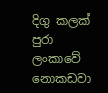දිගු කලක් පුරා ලංකාවේ නොකඩවා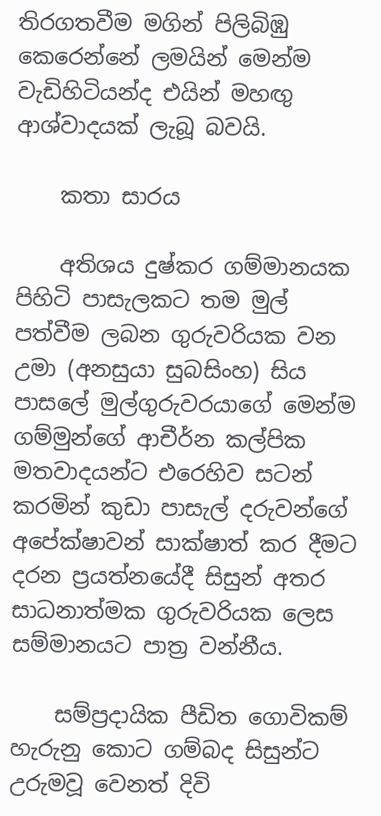තිරගතවීම මගින් පිලිබිඹු කෙරෙන්නේ ලමයින් මෙන්ම වැඩිහිටියන්ද එයින් මහඟු ආශ්වාදයක් ලැබූ බවයි.

    කතා සාරය

    අතිශය දුෂ්කර ගම්මානයක පිහිටි පාසැලකට තම මුල් පත්වීම ලබන ගුරුවරියක වන උමා (අනසුයා සුබසිංහ) සිය පාසලේ මුල්ගුරුවරයාගේ මෙන්ම ගම්මුන්ගේ ආචීර්න කල්පික මතවාදයන්ට එරෙහිව සටන් කරමින් කුඩා පාසැල් දරුවන්ගේ අපේක්ෂාවන් සාක්ෂාත් කර දීමට දරන ප්‍රයත්නයේදී සිසුන් අතර සාධනාත්මක ගුරුවරියක ලෙස සම්මානයට පාත්‍ර වන්නීය.

    සම්ප්‍රදායික පීඩිත ගොවිකම් හැරුනු කොට ගම්බද සිසුන්ට උරුමවූ වෙනත් දිවි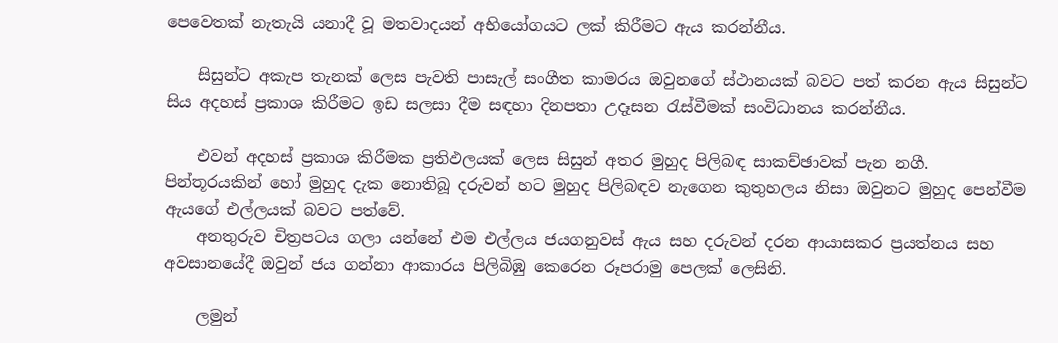පෙවෙතක් නැතැයි යනාදී වූ මතවාදයන් අභියෝගයට ලක් කිරීමට ඇය කරන්නීය.

    සිසුන්ට අකැප තැනක් ලෙස පැවති පාසැල් සංගීත කාමරය ඔවුනගේ ස්ථානයක් බවට පත් කරන ඇය සිසුන්ට සිය අදහස් ප්‍රකාශ කිරීමට ඉඩ සලසා දීම සඳහා දිනපතා උදෑසන රැස්වීමක් සංවිධානය කරන්නීය.

    එවන් අදහස් ප්‍රකාශ කිරීමක ප්‍රතිඵලයක් ලෙස සිසුන් අතර මුහුද පිලිබඳ සාකච්ඡාවක් පැන නගී. පින්තූරයකින් හෝ මුහුද දැක නොතිබූ දරුවන් හට මුහුද පිලිබඳව නැගෙන කුතුහලය නිසා ඔවුනට මුහුද පෙන්වීම ඇයගේ එල්ලයක් බවට පත්වේ.
    අනතුරුව චිත්‍රපටය ගලා යන්නේ එම එල්ලය ජයගනුවස් ඇය සහ දරුවන් දරන ආයාසකර ප්‍රයත්නය සහ අවසානයේදී ඔවුන් ජය ගන්නා ආකාරය පිලිබිඹු කෙරෙන රූපරාමු පෙලක් ලෙසිනි.

    ලමුන්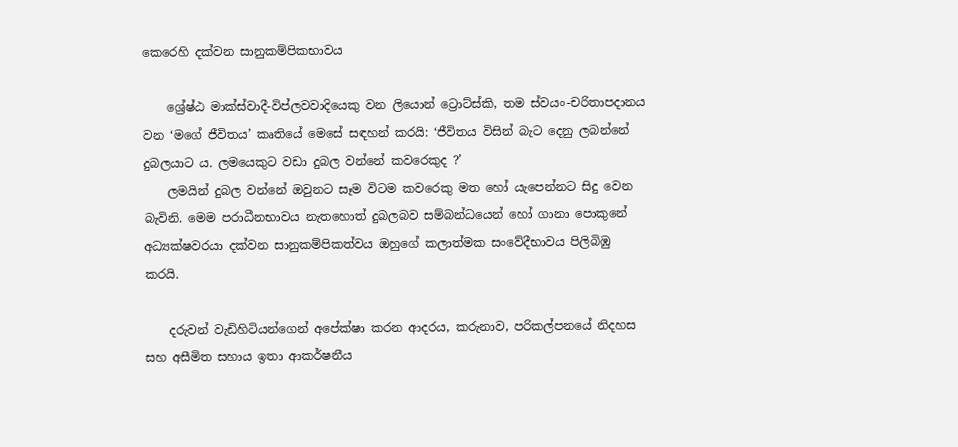කෙරෙහි දක්වන සානුකම්පිකභාවය

    ශ්‍රේෂ්ඨ මාක්ස්වාදී-විප්ලවවාදියෙකු වන ලියොන් ට්‍රොට්ස්කි, තම ස්වයං-චරිතාපදානය වන ‘මගේ ජීවිතය’ කෘතියේ මෙසේ සඳහන් කරයි: ‘ජීවිතය විසින් බැට දෙනු ලබන්නේ දුබලයාට ය. ලමයෙකුට වඩා දුබල වන්නේ කවරෙකුද ?’
    ලමයින් දුබල වන්නේ ඔවුනට සෑම විටම කවරෙකු මත හෝ යැපෙන්නට සිදු වෙන බැවිනි. මෙම පරාධීනභාවය නැතහොත් දුබලබව සම්බන්ධයෙන් හෝ ගානා පොකුනේ අධ්‍යක්ෂවරයා දක්වන සානුකම්පිකත්වය ඔහුගේ කලාත්මක සංවේදීභාවය පිලිබිඹු කරයි.

    දරුවන් වැඩිහිටියන්ගෙන් අපේක්ෂා කරන ආදරය, කරුනාව, පරිකල්පනයේ නිදහස සහ අසීමිත සහාය ඉතා ආකර්ෂනීය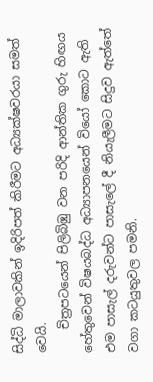සිද්ධි මාලාවකින් ඉදිරිපත් කිරීමට අධ්‍යක්ෂවරයා සමත් වෙයි.
    චිත්‍රපටයෙන් පිලිබිඹු වන පරිදි ආන්තික ගුරු හිඟය හේතුවෙන් විෂයබද්ධ අධ්‍යාපනයෙන් වියෝ කොට ඇති එම පාසැල් දරුවන්ට පාසැලේ දී නියැලීමට සිදුව ඇත්තේ වගා කටයුතුවල පමනි.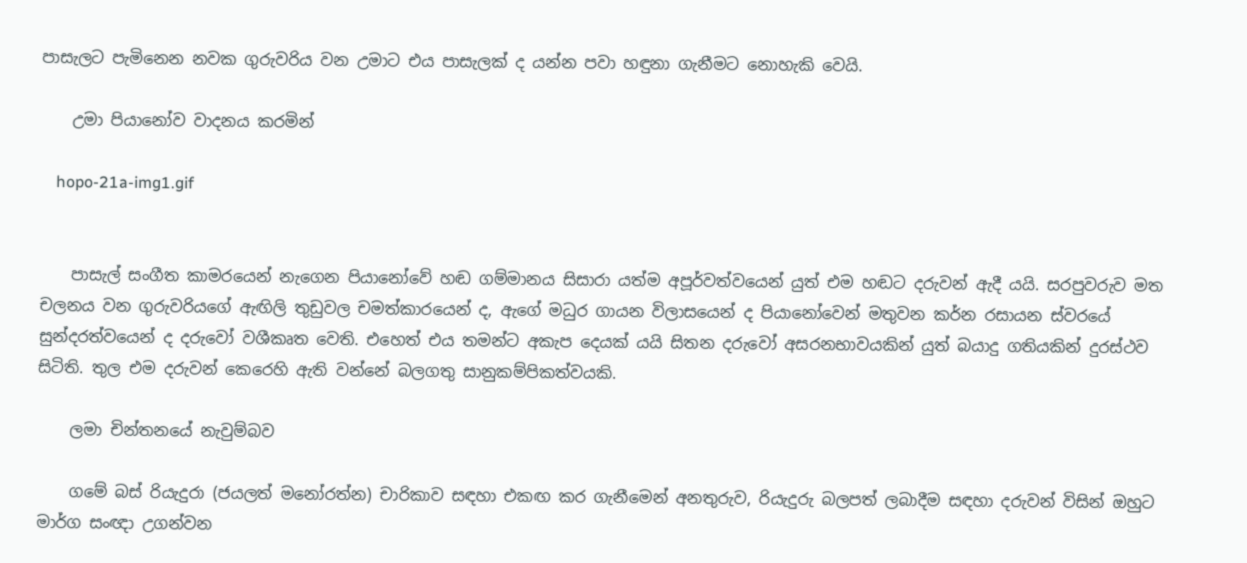පාසැලට පැමිනෙන නවක ගුරුවරිය වන උමාට එය පාසැලක් ද යන්න පවා හඳුනා ගැනීමට නොහැකි වෙයි.

    උමා පියානෝව වාදනය කරමින්

    hopo-21a-img1.gif


    පාසැල් සංගීත කාමරයෙන් නැගෙන පියානෝවේ හඬ ගම්මානය සිසාරා යත්ම අපූර්වත්වයෙන් යුත් එම හඬට දරුවන් ඇදී යයි. සරපුවරුව මත චලනය වන ගුරුවරියගේ ඇඟිලි තුඩුවල චමත්කාරයෙන් ද, ඇගේ මධුර ගායන විලාසයෙන් ද පියානෝවෙන් මතුවන කර්න රසායන ස්වරයේ සුන්දරත්වයෙන් ද දරුවෝ වශීකෘත වෙති. එහෙත් එය තමන්ට අකැප දෙයක් යයි සිතන දරුවෝ අසරනභාවයකින් යුත් බයාදු ගතියකින් දුරස්ථව සිටිති. තුල එම දරුවන් කෙරෙහි ඇති වන්නේ බලගතු සානුකම්පිකත්වයකි.

    ලමා චින්තනයේ නැවුම්බව

    ගමේ බස් රියැදුරා (ජයලත් මනෝරත්න) චාරිකාව සඳහා එකඟ කර ගැනීමෙන් අනතුරුව, රියැදුරු බලපත් ලබාදීම සඳහා දරුවන් විසින් ඔහුට මාර්ග සංඥා උගන්වන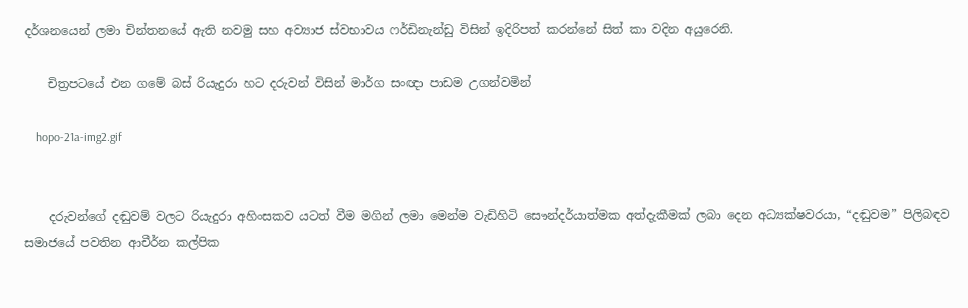දර්ශනයෙන් ලමා චින්තනයේ ඇති නවමු සහ අව්‍යාජ ස්වභාවය ෆර්ඩිනැන්ඩු විසින් ඉදිරිපත් කරන්නේ සිත් කා වදින අයුරෙනි.

    චිත්‍රපටයේ එන ගමේ බස් රියැදුරා හට දරුවන් විසින් මාර්ග සංඥා පාඩම උගන්වමින්

    hopo-21a-img2.gif


    දරුවන්ගේ දඬුවම් වලට රියැදුරා අහිංසකව යටත් වීම මගින් ලමා මෙන්ම වැඩිහිටි සෞන්දර්යාත්මක අත්දැකීමක් ලබා දෙන අධ්‍යක්ෂවරයා, “දඬුවම” පිලිබඳව සමාජයේ පවතින ආචීර්න කල්පික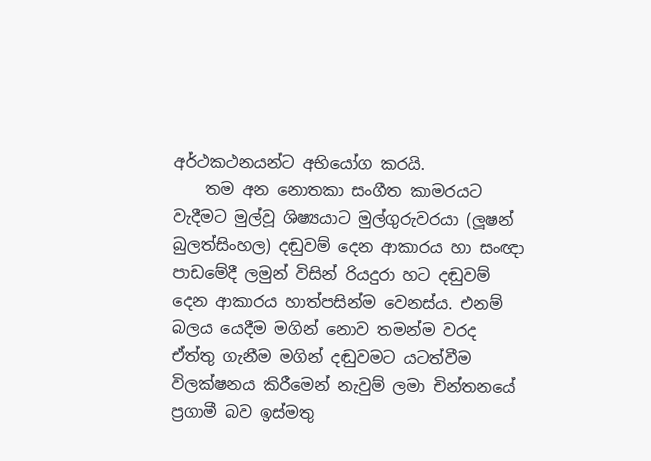අර්ථකථනයන්ට අභියෝග කරයි.
    තම අන නොතකා සංගීත කාමරයට වැදීමට මුල්වූ ශිෂ්‍යයාට මුල්ගුරුවරයා (ලූෂන් බුලත්සිංහල) දඬුවම් දෙන ආකාරය හා සංඥා පාඩමේදී ලමුන් විසින් රියදුරා හට දඬුවම් දෙන ආකාරය හාත්පසින්ම වෙනස්ය. එනම් බලය යෙදීම මගින් නොව තමන්ම වරද ඒත්තු ගැනීම මගින් දඬුවමට යටත්වීම විලක්ෂනය කිරීමෙන් නැවුම් ලමා චින්තනයේ ප්‍රගාමී බව ඉස්මතු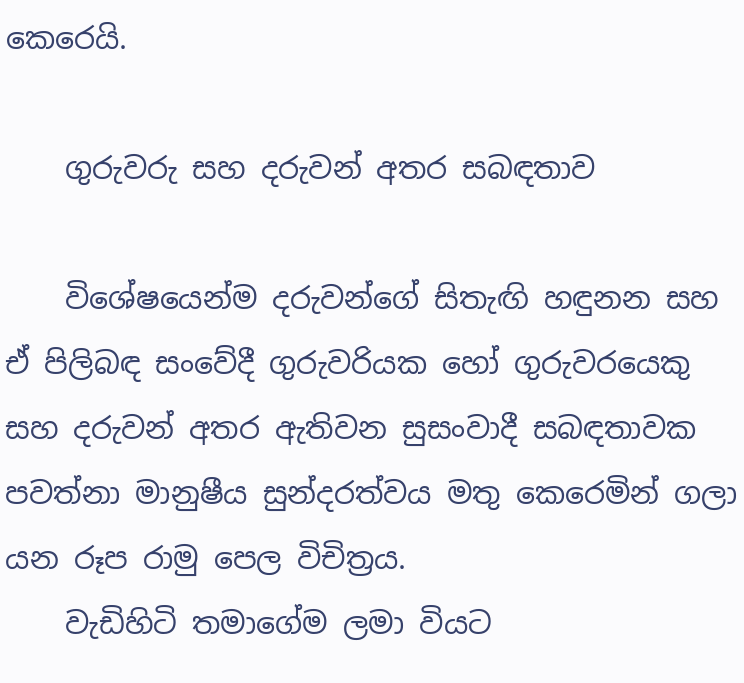කෙරෙයි.

    ගුරුවරු සහ දරුවන් අතර සබඳතාව

    විශේෂයෙන්ම දරුවන්ගේ සිතැඟි හඳුනන සහ ඒ පිලිබඳ සංවේදී ගුරුවරියක හෝ ගුරුවරයෙකු සහ දරුවන් අතර ඇතිවන සුසංවාදී සබඳතාවක පවත්නා මානුෂීය සුන්දරත්වය මතු කෙරෙමින් ගලා යන රූප රාමු පෙල විචිත්‍රය.
    වැඩිහිටි තමාගේම ලමා වියට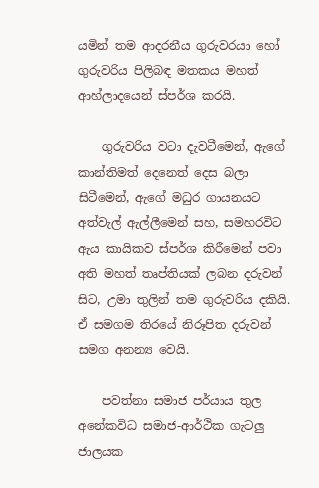යමින් තම ආදරනීය ගුරුවරයා හෝ ගුරුවරිය පිලිබඳ මතකය මහත් ආහ්ලාදයෙන් ස්පර්ශ කරයි.

    ගුරුවරිය වටා දැවටීමෙන්, ඇගේ කාන්තිමත් දෙනෙත් දෙස බලා සිටීමෙන්, ඇගේ මධුර ගායනයට අත්වැල් ඇල්ලීමෙන් සහ, සමහරවිට ඇය කායිකව ස්පර්ශ කිරීමෙන් පවා අති මහත් තෘප්තියක් ලබන දරුවන් සිට, උමා තුලින් තම ගුරුවරිය දකියි. ඒ සමගම තිරයේ නිරූපිත දරුවන් සමග අනන්‍ය වෙයි.

    පවත්නා සමාජ පර්යාය තුල අනේකවිධ සමාජ-ආර්ථික ගැටලු ජාලයක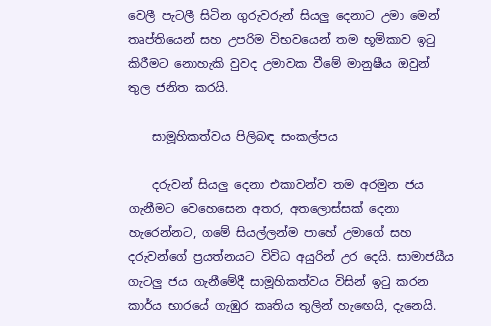වෙලී පැටලී සිටින ගුරුවරුන් සියලු දෙනාට උමා මෙන් තෘප්තියෙන් සහ උපරිම විභවයෙන් තම භූමිකාව ඉටු කිරීමට නොහැකි වුවද උමාවක වීමේ මානුෂීය ඔවුන් තුල ජනිත කරයි.

    සාමූහිකත්වය පිලිබඳ සංකල්පය

    දරුවන් සියලු දෙනා එකාවන්ව තම අරමුන ජය ගැනීමට වෙහෙසෙන අතර, අතලොස්සක් දෙනා හැරෙන්නට, ගමේ සියල්ලන්ම පාහේ උමාගේ සහ දරුවන්ගේ ප්‍රයත්නයට විවිධ අයුරින් උර දෙයි. සාමාජයීය ගැටලු ජය ගැනීමේදී සාමූහිකත්වය විසින් ඉටු කරන කාර්ය භාරයේ ගැඹුර කෘතිය තුලින් හැඟෙයි, දැනෙයි.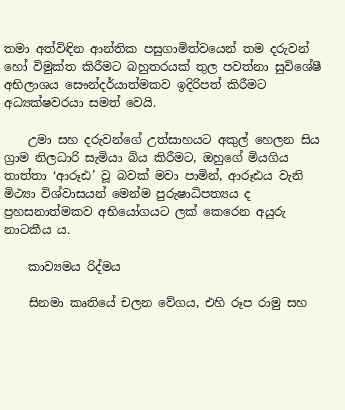තමා අත්විඳින ආන්තික පසුගාමිත්වයෙන් තම දරුවන් හෝ විමුක්ත කිරීමට බහුතරයක් තුල පවත්නා සුවිශේෂී අභිලාශය සෞන්දර්යාත්මකව ඉදිරිපත් කිරීමට අධ්‍යක්ෂවරයා සමත් වෙයි.

    උමා සහ දරුවන්ගේ උත්සාහයට අකුල් හෙලන සිය ග්‍රාම නිලධාරි සැමියා බිය කිරීමට, ඔහුගේ මියගිය තාත්තා ‘ආරූඪ’ වූ බවක් මවා පාමින්, ආරූඪය වැනි මිථ්‍යා විශ්වාසයන් මෙන්ම පුරුෂාධිපත්‍යය ද ප්‍රහසනාත්මකව අභියෝගයට ලක් කෙරෙන අයුරු නාටකීය ය.

    කාව්‍යමය රිද්මය

    සිනමා කෘතියේ චලන වේගය, එහි රූප රාමු සහ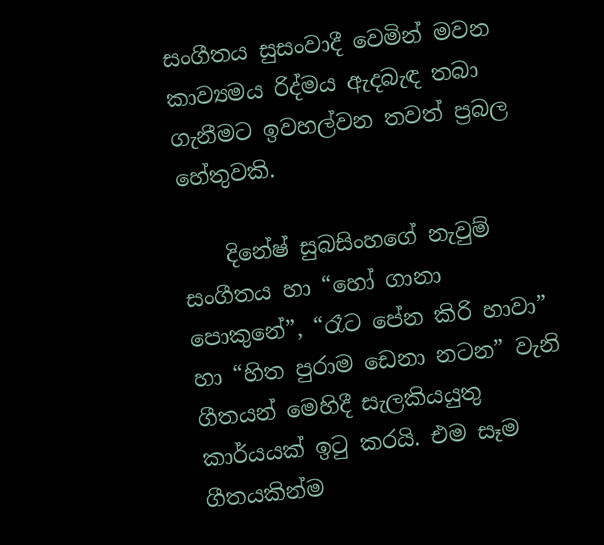සංගීතය සුසංවාදී වෙමින් මවන කාව්‍යමය රිද්මය ඇදබැඳ තබා ගැනීමට ඉවහල්වන තවත් ප්‍රබල හේතුවකි.

    දිනේෂ් සුබසිංහගේ නැවුම් සංගීතය හා “හෝ ගානා පොකුනේ”, “රෑට පේන කිරි හාවා” හා “හිත පුරාම ඩෙනා නටන” වැනි ගීතයන් මෙහිදී සැලකියයුතු කාර්යයක් ඉටු කරයි. එම සෑම ගීතයකින්ම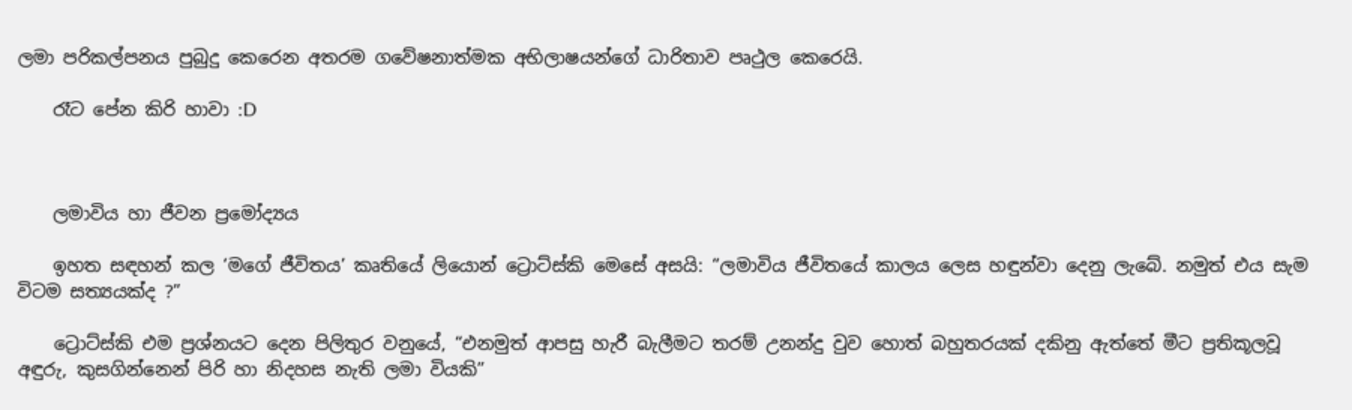ලමා පරිකල්පනය පුබුදු කෙරෙන අතරම ගවේෂනාත්මක අභිලාෂයන්ගේ ධාරිතාව පෘථුල කෙරෙයි.

    රෑට පේන කිරි හාවා :D



    ලමාවිය හා ජීවන ප්‍රමෝද්‍යය

    ඉහත සඳහන් කල ‘මගේ ජීවිතය’ කෘතියේ ලියොන් ට්‍රොට්ස්කි මෙසේ අසයි: “ලමාවිය ජීවිතයේ කාලය ලෙස හඳුන්වා දෙනු ලැබේ. නමුත් එය සැම විටම සත්‍යයක්ද ?”

    ට්‍රොට්ස්කි එම ප්‍රශ්නයට දෙන පිලිතුර වනුයේ, “එනමුත් ආපසු හැරී බැලීමට තරම් උනන්දු වුව හොත් බහුතරයක් දකිනු ඇත්තේ මීට ප්‍රතිකූලවූ අඳුරු, කුසගින්නෙන් පිරි හා නිදහස නැති ලමා වියකි”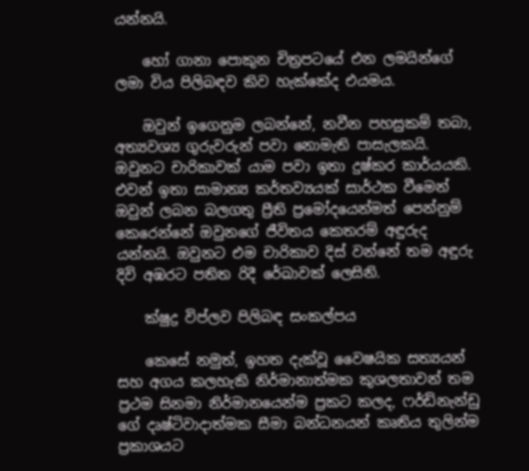යන්නයි.

    හෝ ගානා පොකුන චිත්‍රපටයේ එන ලමයින්ගේ ලමා විය පිලිබඳව කිව හැක්කේද එයමය.

    ඔවුන් ඉගෙනුම ලබන්නේ, නවීන පහසුකම් තබා, අත්‍යවශ්‍ය ගුරුවරුන් පවා නොමැති පාසැලකයි. ඔවුනට චාරිකාවක් යාම පවා ඉතා දුෂ්කර කාර්යයකි. එවන් ඉතා සාමාන්‍ය කර්තව්‍යයක් සාර්ථක වීමෙන් ඔවුන් ලබන බලගතු ප්‍රීති ප්‍රමෝදයෙන්මත් පෙන්නුම් කෙරෙන්නේ ඔවුනගේ ජීවිතය කෙතරම් අඳුරුද යන්නයි. ඔවුනට එම චාරිකාව දිස් වන්නේ තම අඳුරු දිවි අඹරට පතිත රිදී රේඛාවක් ලෙසිනි.

    ක්ෂුද්‍ර විප්ලව පිලිබඳ සංකල්පය

    කෙසේ නමුත්, ඉහත දැක්වූ වෛෂයික සත්‍යයන් සහ අගය කලහැකි නිර්මානාත්මක කුශලතාවන් තම ප්‍රථම සිනමා නිර්මානයෙන්ම ප්‍රකට කලද, ෆර්ඩිනැන්ඩු ගේ දෘෂ්ටිවාදාත්මක සීමා බන්ධනයන් කෘතිය තුලින්ම ප්‍රකාශයට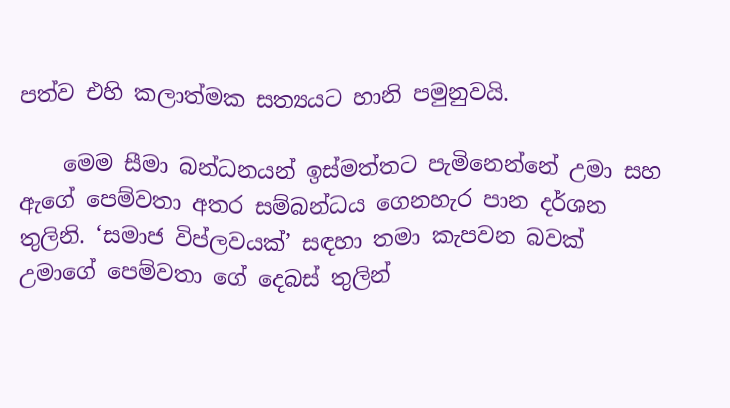පත්ව එහි කලාත්මක සත්‍යයට හානි පමුනුවයි.

    මෙම සීමා බන්ධනයන් ඉස්මත්තට පැමිනෙන්නේ උමා සහ ඇගේ පෙම්වතා අතර සම්බන්ධය ගෙනහැර පාන දර්ශන තුලිනි. ‘සමාජ විප්ලවයක්’ සඳහා තමා කැපවන බවක් උමාගේ පෙම්වතා ගේ දෙබස් තුලින්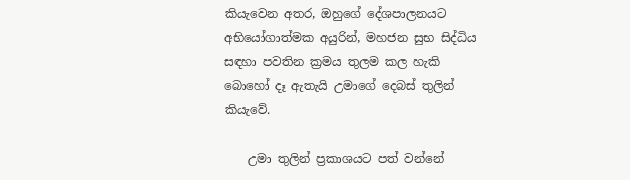කියැවෙන අතර, ඔහුගේ දේශපාලනයට අභියෝගාත්මක අයුරින්, මහජන සුභ සිද්ධිය සඳහා පවතින ක්‍රමය තුලම කල හැකි බොහෝ දෑ ඇතැයි උමාගේ දෙබස් තුලින් කියැවේ.

    උමා තුලින් ප්‍රකාශයට පත් වන්නේ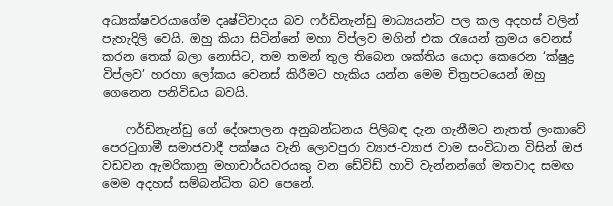අධ්‍යක්ෂවරයාගේම දෘෂ්ටිවාදය බව ෆර්ඩිනැන්ඩු මාධ්‍යයන්ට පල කල අදහස් වලින් පැහැදිලි වෙයි. ඔහු කියා සිටින්නේ මහා විප්ලව මගින් එක රැයෙන් ක්‍රමය වෙනස් කරන තෙක් බලා නොසිට, තම තමන් තුල තිබෙන ශක්තිය යොදා කෙරෙන ‘ක්ෂුද්‍ර විප්ලව’ හරහා ලෝකය වෙනස් කිරීමට හැකිය යන්න මෙම චිත්‍රපටයෙන් ඔහු ගෙනෙන පනිවිඩය බවයි.

    ෆර්ඩිනැන්ඩු ගේ දේශපාලන අනුබන්ධනය පිලිබඳ දැන ගැනීමට නැතත් ලංකාවේ පෙරටුගාමී සමාජවාදී පක්ෂය වැනි ලොවපුරා ව්‍යාජ-ව්‍යාජ වාම සංවිධාන විසින් ඔජ වඩවන ඇමරිකානු මහාචාර්යවරයකු වන ඩේවිඩ් හාවි වැන්නන්ගේ මතවාද සමඟ මෙම අදහස් සම්බන්ධිත බව පෙනේ.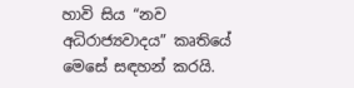හාවි සිය “නව අධිරාජ්‍යවාදය” කෘතියේ මෙසේ සඳහන් කරයි.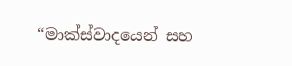“මාක්ස්වාදයෙන් සහ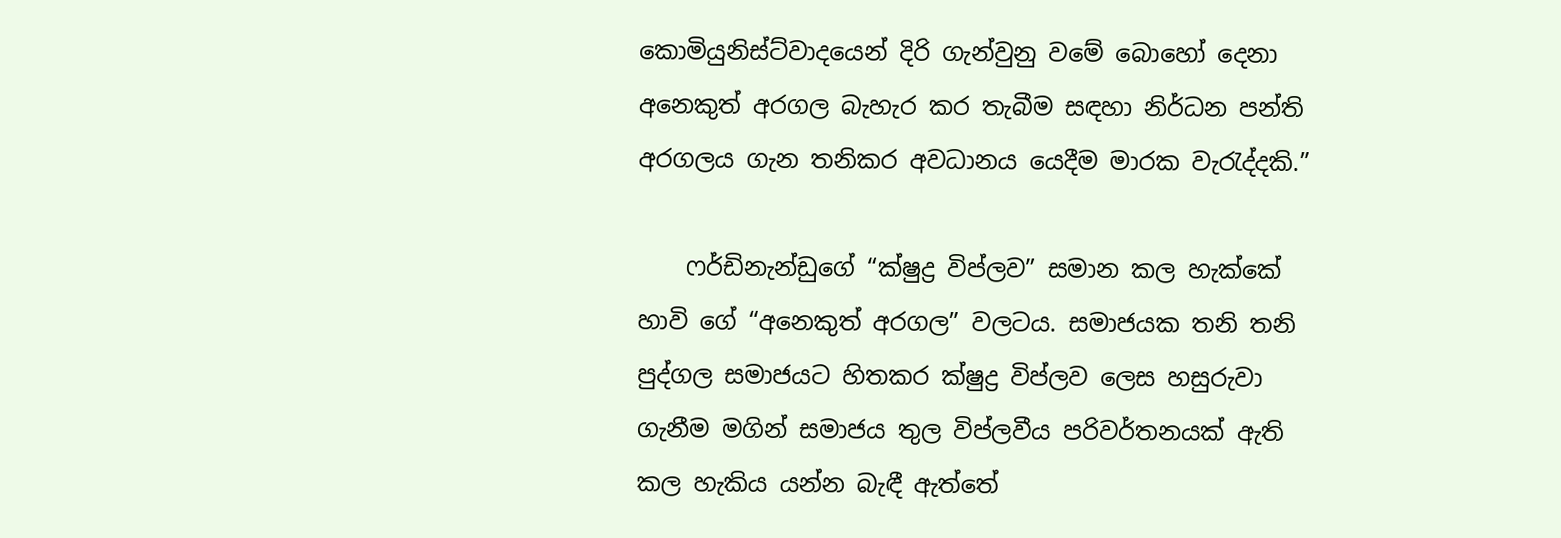කොමියුනිස්ට්වාදයෙන් දිරි ගැන්වුනු වමේ බොහෝ දෙනා අනෙකුත් අරගල බැහැර කර තැබීම සඳහා නිර්ධන පන්ති අරගලය ගැන තනිකර අවධානය යෙදීම මාරක වැරැද්දකි.”

    ෆර්ඩිනැන්ඩුගේ “ක්ෂුද්‍ර විප්ලව” සමාන කල හැක්කේ හාවි ගේ “අනෙකුත් අරගල” වලටය. සමාජයක තනි තනි පුද්ගල සමාජයට හිතකර ක්ෂුද්‍ර විප්ලව ලෙස හසුරුවා ගැනීම මගින් සමාජය තුල විප්ලවීය පරිවර්තනයක් ඇති කල හැකිය යන්න බැඳී ඇත්තේ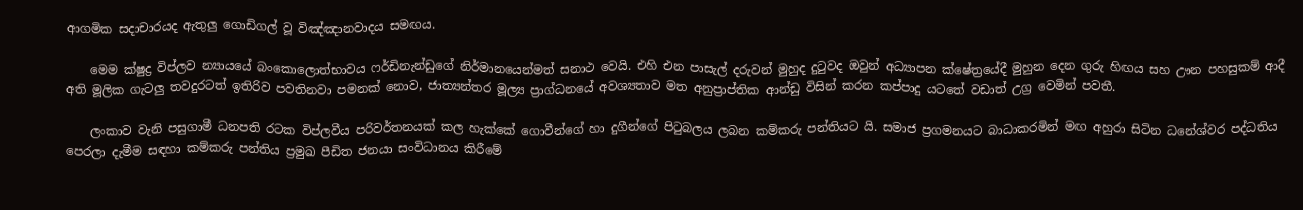ආගමික සදාචාරයද ඇතුලු ගොඩිගල් වූ විඤ්ඤානවාදය සමඟය.

    මෙම ක්ෂුද්‍ර විප්ලව න්‍යායයේ බංකොලොත්භාවය ෆර්ඩිනැන්ඩුගේ නිර්මානයෙන්මත් සනාථ වෙයි. එහි එන පාසැල් දරුවන් මුහුද දුටුවද ඔවුන් අධ්‍යාපන ක්ෂේත්‍රයේදී මුහුන දෙන ගුරු හිඟය සහ ඌන පහසුකම් ආදී අති මූලික ගැටලු තවදුරටත් ඉතිරිව පවතිනවා පමනක් නොව, ජාත්‍යන්තර මූල්‍ය ප්‍රාග්ධනයේ අවශ්‍යතාව මත අනුප්‍රාප්තික ආන්ඩු විසින් කරන කප්පාදු යටතේ වඩාත් උග්‍ර වෙමින් පවතී.

    ලංකාව වැනි පසුගාමී ධනපති රටක විප්ලවීය පරිවර්තනයක් කල හැක්කේ ගොවීන්ගේ හා දුගීන්ගේ පිටුබලය ලබන කම්කරු පන්තියට යි. සමාජ ප්‍රගමනයට බාධාකරමින් මඟ අහුරා සිටින ධනේශ්වර පද්ධතිය පෙරලා දැමීම සඳහා කම්කරු පන්තිය ප්‍රමුඛ පීඩිත ජනයා සංවිධානය කිරීමේ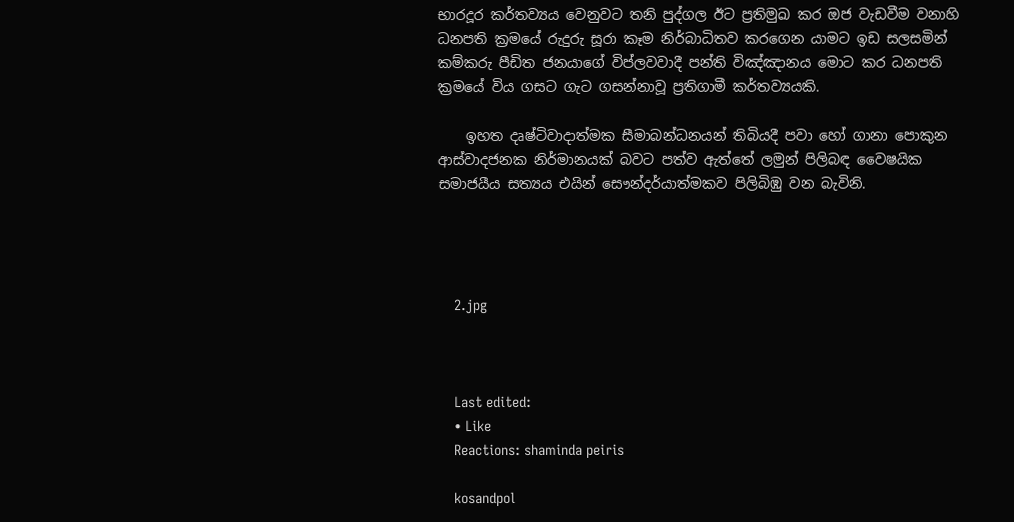භාරදූර කර්තව්‍යය වෙනුවට තනි පුද්ගල ඊට ප්‍රතිමුඛ කර ඔජ වැඩවීම වනාහි ධනපති ක්‍රමයේ රුදුරු සූරා කෑම නිර්බාධිතව කරගෙන යාමට ඉඩ සලසමින් කම්කරු පීඩිත ජනයාගේ විප්ලවවාදී පන්ති විඤ්ඤානය මොට කර ධනපති ක්‍රමයේ විය ගසට ගැට ගසන්නාවූ ප්‍රතිගාමී කර්තව්‍යයකි.

    ඉහත දෘෂ්ටිවාදාත්මක සීමාබන්ධනයන් තිබියදී පවා හෝ ගානා පොකුන ආස්වාදජනක නිර්මානයක් බවට පත්ව ඇත්තේ ලමුන් පිලිබඳ වෛෂයික සමාජයීය සත්‍යය එයින් සෞන්දර්යාත්මකව පිලිබිඹු වන බැවිනි.




    2.jpg



    Last edited:
    • Like
    Reactions: shaminda peiris

    kosandpol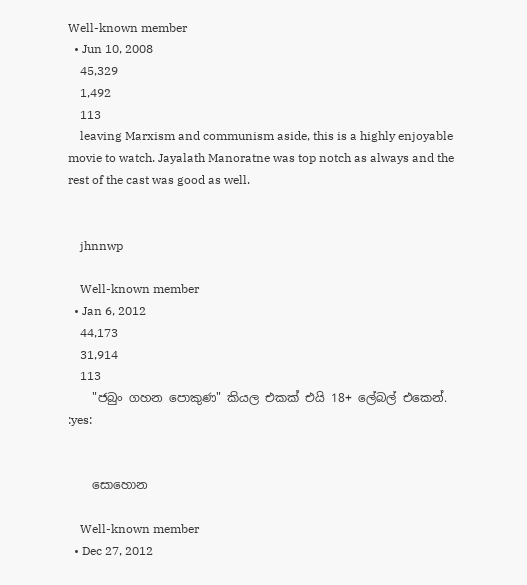Well-known member
  • Jun 10, 2008
    45,329
    1,492
    113
    leaving Marxism and communism aside, this is a highly enjoyable movie to watch. Jayalath Manoratne was top notch as always and the rest of the cast was good as well.


    jhnnwp

    Well-known member
  • Jan 6, 2012
    44,173
    31,914
    113
    "ජබුං ගහන පොකුණ" කියල එකක් එයි 18+ ලේබල් එකෙන්. :yes:


    සොහොන

    Well-known member
  • Dec 27, 2012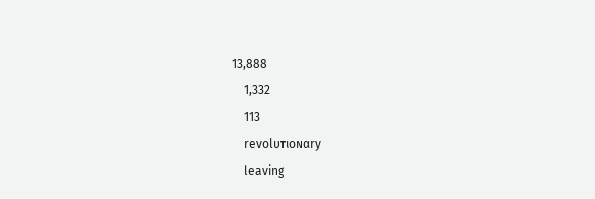13,888
    1,332
    113
    revolυтιoɴαry
    leaving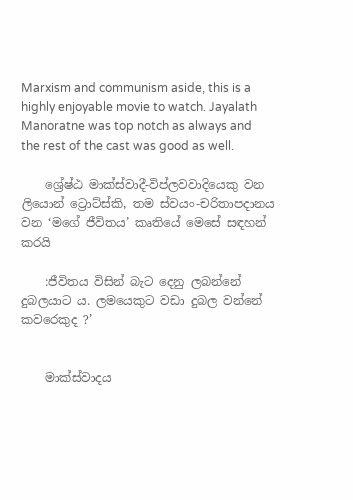Marxism and communism aside, this is a highly enjoyable movie to watch. Jayalath Manoratne was top notch as always and the rest of the cast was good as well.

    ශ්‍රේෂ්ඨ මාක්ස්වාදී-විප්ලවවාදියෙකු වන ලියොන් ට්‍රොට්ස්කි, තම ස්වයං-චරිතාපදානය වන ‘මගේ ජීවිතය’ කෘතියේ මෙසේ සඳහන් කරයි

    :ජීවිතය විසින් බැට දෙනු ලබන්නේ දුබලයාට ය. ලමයෙකුට වඩා දුබල වන්නේ කවරෙකුද ?’


    මාක්ස්වාදය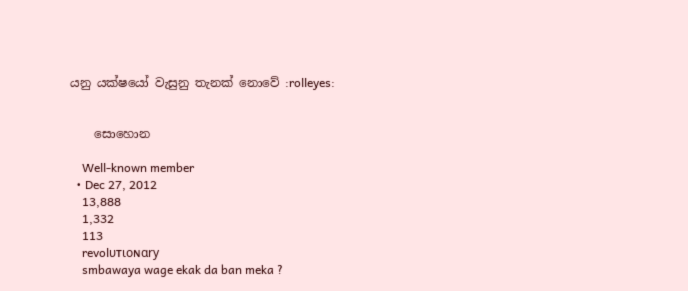යනු යක්ෂයෝ වැසුනු තැනක් නොවේ :rolleyes:


    සොහොන

    Well-known member
  • Dec 27, 2012
    13,888
    1,332
    113
    revolυтιoɴαry
    smbawaya wage ekak da ban meka ?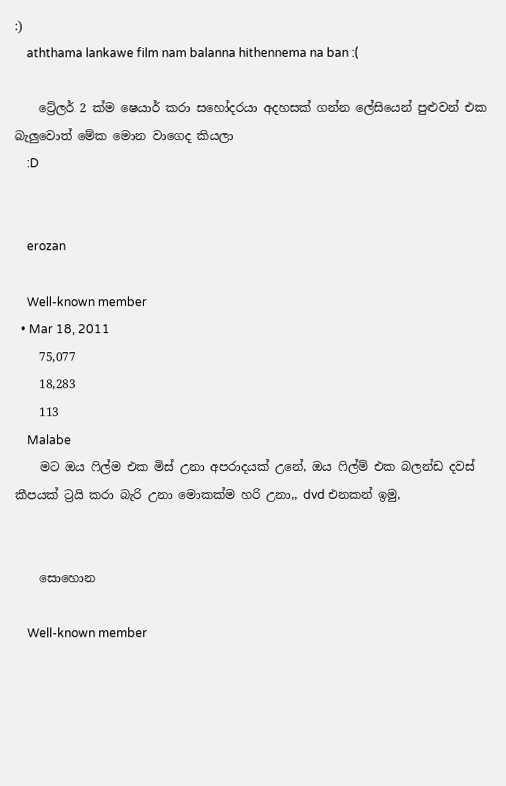:)
    aththama lankawe film nam balanna hithennema na ban :(

    ට්‍රේලර් 2 ක්ම ෂෙයාර් කරා සහෝදරයා අදහසක් ගන්න ලේසියෙන් පුළුවන් එක බැලුවොත් මේක මොන වාගෙද කියලා
    :D


    erozan

    Well-known member
  • Mar 18, 2011
    75,077
    18,283
    113
    Malabe
    මට ඔය ෆිල්ම එක මිස් උනා අපරාදයක් උනේ, ඔය ෆිල්ම් එක බලන්ඩ දවස් කීපයක් ට්‍රයි කරා බැරි උනා මොකක්ම හරි උනා,, dvd එනකන් ඉමු,


    සොහොන

    Well-known member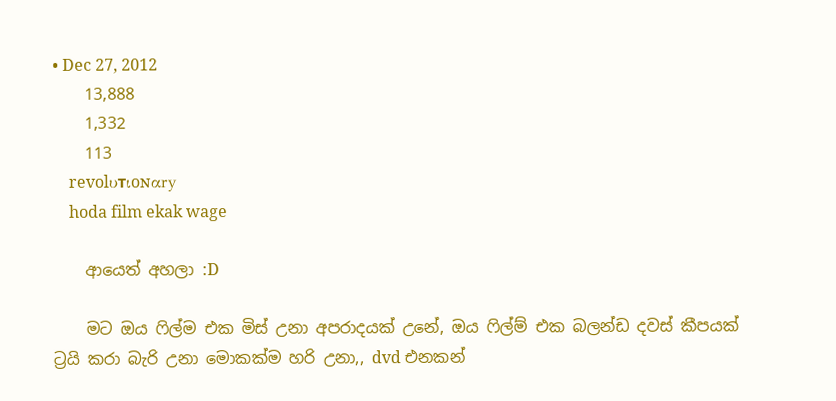• Dec 27, 2012
    13,888
    1,332
    113
    revolυтιoɴαry
    hoda film ekak wage

    ආයෙත් අහලා :D

    මට ඔය ෆිල්ම එක මිස් උනා අපරාදයක් උනේ, ඔය ෆිල්ම් එක බලන්ඩ දවස් කීපයක් ට්‍රයි කරා බැරි උනා මොකක්ම හරි උනා,, dvd එනකන්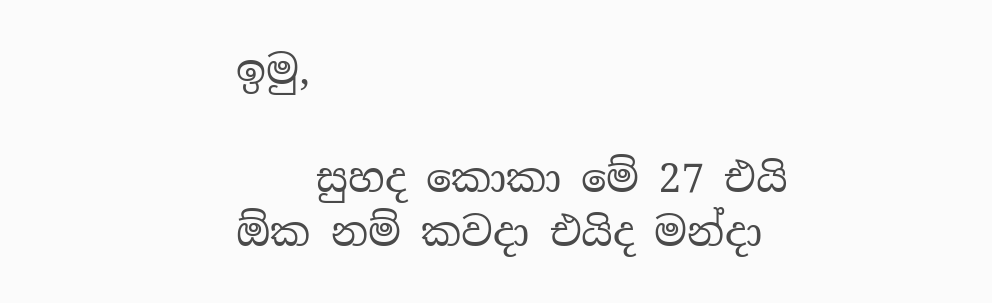ඉමු,

    සුහද කොකා මේ 27 එයි ඕක නම් කවදා එයිද මන්දා